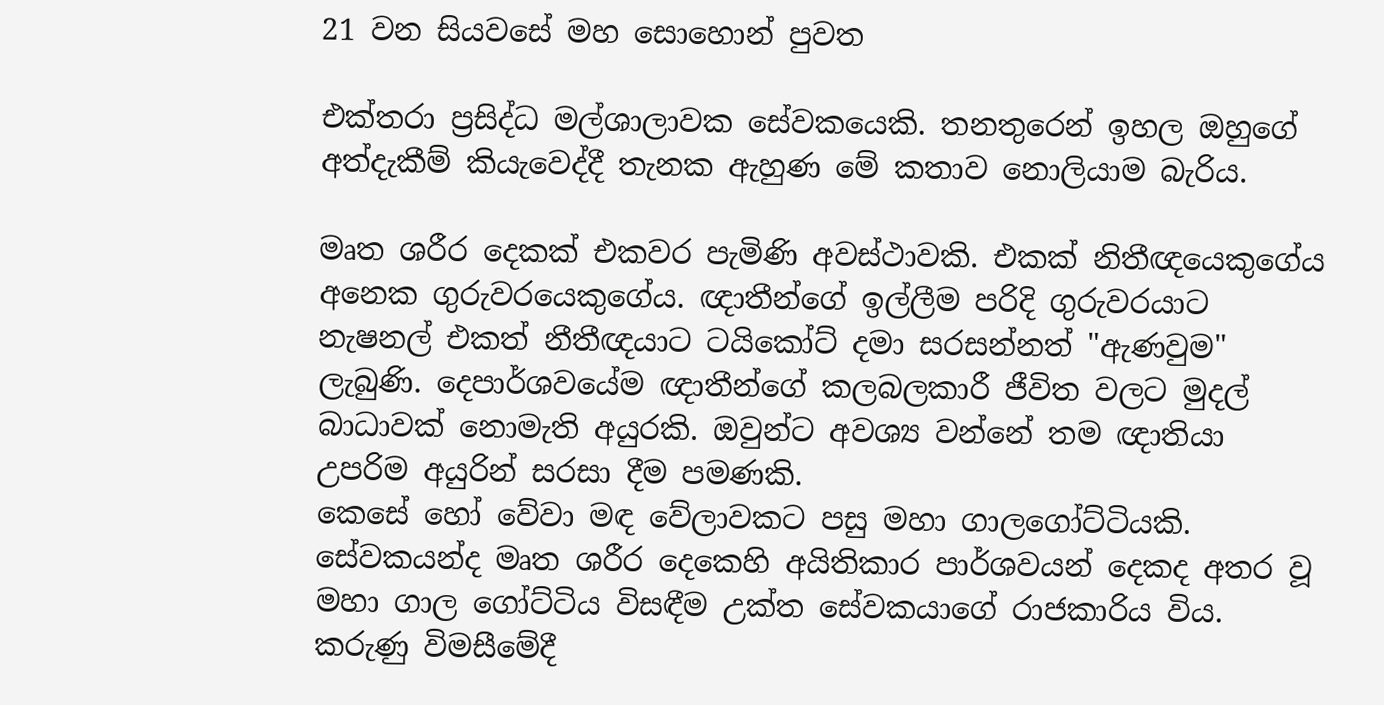21 වන සියවසේ මහ සොහොන් පුවත

එක්තරා ප්‍රසිද්ධ මල්ශාලාවක සේවකයෙකි. තනතුරෙන් ඉහල ඔහුගේ අත්දැකීම් කියැවෙද්දී තැනක ඇහුණ මේ කතාව නොලියාම බැරිය.

මෘත ශරීර දෙකක් එකවර පැමිණි අවස්ථාවකි. එකක් නිතීඥයෙකුගේය අනෙක ගුරුවරයෙකුගේය. ඥාතීන්ගේ ඉල්ලීම පරිදි ගුරුවරයාට නැෂනල් එකත් නීතීඥයාට ටයිකෝට් දමා සරසන්නත් "ඇණවුම" ලැබුණි. දෙපාර්ශවයේම ඥාතීන්ගේ කලබලකාරී ජීවිත වලට මුදල් බාධාවක් නොමැති අයුරකි. ඔවුන්ට අවශ්‍ය වන්නේ තම ඥාතියා උපරිම අයුරින් සරසා දීම පමණකි.
කෙසේ හෝ වේවා මඳ වේලාවකට පසු මහා ගාලගෝට්ටියකි. සේවකයන්ද මෘත ශරීර දෙකෙහි අයිතිකාර පාර්ශවයන් දෙකද අතර වූ මහා ගාල ගෝට්ටිය විසඳීම උක්ත සේවකයාගේ රාජකාරිය විය. කරුණු විමසීමේදී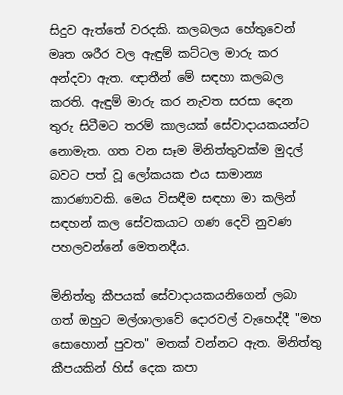සිදුව ඇත්තේ වරදකි. කලබලය හේතුවෙන් මෘත ශරීර වල ඇඳුම් කට්ටල මාරු කර අන්දවා ඇත. ඥාතීන් මේ සඳහා කලබල කරති. ඇඳුම් මාරු කර නැවත සරසා දෙන තුරු සිටීමට තරම් කාලයක් සේවාදායකයන්ට නොමැත. ගත වන සෑම මිනිත්තුවක්ම මුදල් බවට පත් වූ ලෝකයක එය සාමාන්‍ය කාරණාවකි. මෙය විසඳීම සඳහා මා කලින් සඳහන් කල සේවකයාට ගණ දෙවි නුවණ පහලවන්නේ මෙතනදීය.

මිනිත්තු කීපයක් සේවාදායකයනිගෙන් ලබා ගත් ඔහුට මල්ශාලාවේ දොරවල් වැහෙද්දී "මහ සොහොන් පුවත" මතක් වන්නට ඇත. මිනිත්තු කීපයකින් හිස් දෙක කපා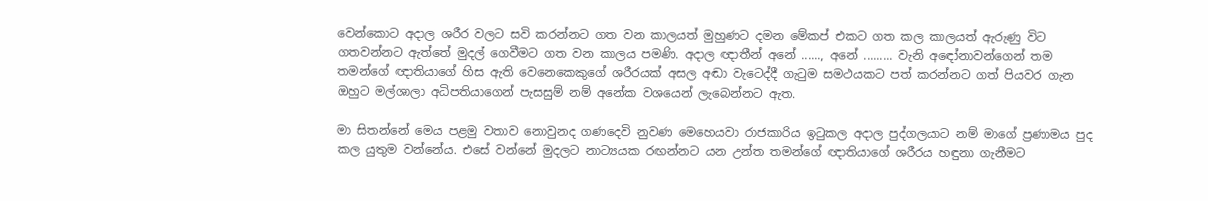වෙන්කොට අදාල ශරීර වලට සවි කරන්නට ගත වන කාලයත් මුහුණට දමන මේකප් එකට ගත කල කාලයත් ඇරුණු විට ගතවන්නට ඇත්තේ මුදල් ගෙවීමට ගත වන කාලය පමණි. අදාල ඥාතීන් අනේ ......, අනේ ......... වැනි අඳෝනාවන්ගෙන් තම තමන්ගේ ඥාතියාගේ හිස ඇති වෙනෙකෙකුගේ ශරීරයක් අසල අඬා වැටෙද්දී ගැටුම සමථයකට පත් කරන්නට ගත් පියවර ගැන ඔහුට මල්ශාලා අධිපතියාගෙන් පැසසුම් නම් අනේක වශයෙන් ලැබෙන්නට ඇත.

මා සිතන්නේ මෙය පළමු වතාව නොවුනද ගණදෙවි නුවණ මෙහෙයවා රාජකාරිය ඉටුකල අදාල පුද්ගලයාට නම් මාගේ ප්‍රණාමය පුද කල යුතුම වන්නේය. එසේ වන්නේ මුදලට නාට්‍යයක රඟන්නට යන උන්ත තමන්ගේ ඥාතියාගේ ශරීරය හඳුනා ගැනීමට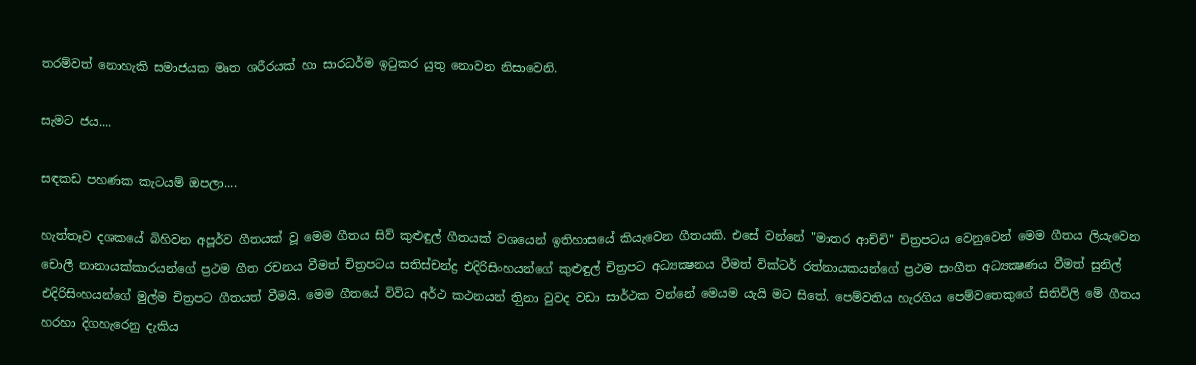තරම්වත් නොහැකි සමාජයක මෘත ශරීරයක් හා සාරධර්ම ඉටුකර යුතු නොවන නිසාවෙනි.

සැමට ජය....

සඳකඩ පහණක කැටයම් ඔපලා....

හැත්තෑව දශකයේ බිහිවන අපූර්ව ගීතයක් වූ මෙම ගීතය සිව් කුළුඳුල් ගීතයක් වශයෙන් ඉතිහාසයේ කියැවෙන ගීතයකි. එසේ වන්නේ "මාතර ආච්චි" චිත්‍රපටය වෙනුවෙන් මෙම ගීතය ලියැවෙන චොලී නානායක්කාරයන්ගේ ප්‍රථම ගීත රචනය වීමත් චිත්‍රපටය සතිස්චන්ද්‍ර එදිරිසිංහයන්ගේ කුළුඳුල් චිත්‍රපට අධ්‍යක්‍ෂනය වීමත් වික්ටර් රත්නායකයන්ගේ ප්‍රථම සංගීත අධ්‍යක්‍ෂණය වීමත් සුනිල් එදිරිසිංහයන්ගේ මුල්ම චිත්‍රපට ගීතයත් වීමයි. මෙම ගීතයේ විවිධ අර්ථ කථනයන් තිුනා වුවද වඩා සාර්ථක වන්නේ මෙයම යැයි මට සිතේ. පෙම්වතිය හැරගිය පෙම්වතෙකුගේ සිතිවිලි මේ ගීතය හරහා දිගහැරෙනු දැකිය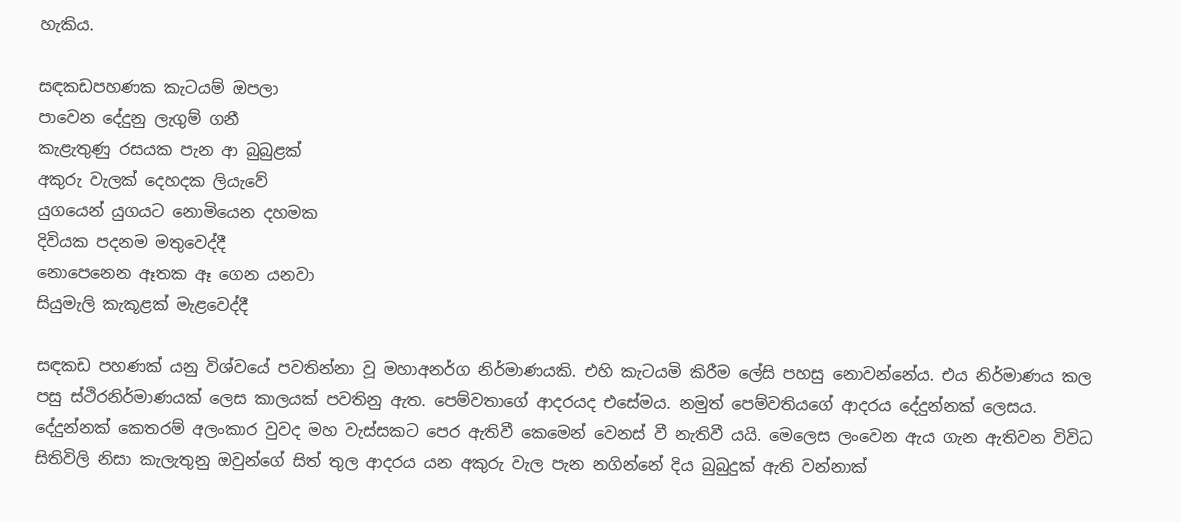හැකිය.

සඳකඩපහණක කැටයම් ඔපලා
පාවෙන දේදුනු ලැගුම් ගනී
කැළැතුණු රසයක පැන ආ බුබුළක්
අකුරු වැලක් දෙහදක ලියැවේ
යුගයෙන් යුගයට නොමියෙන දහමක
දිවියක පදනම මතුවෙද්දී
නොපෙනෙන ඈතක ඈ ගෙන යනවා
සියුමැලි කැකූළක් මැළවෙද්දී

සඳකඩ පහණක් යනු විශ්වයේ පවතින්නා වූ මහාඅනර්ග නිර්මාණයකි. එහි කැටයමි කිරීම ලේසි පහසු නොවන්නේය. එය නිර්මාණය කල පසු ස්ථිරනිර්මාණයක් ලෙස කාලයක් පවතිනු ඇත. පෙම්වතාගේ ආදරයද එසේමය. නමුත් පෙම්වතියගේ ආදරය දේදුන්නක් ලෙසය. දේදුන්නක් කෙතරම් අලංකාර වුවද මහ වැස්සකට පෙර ඇතිවී කෙමෙන් වෙනස් වී නැතිවී යයි. මෙලෙස ලංවෙන ඇය ගැන ඇතිවන විවිධ සිතිවිලි නිසා කැලැතුනු ඔවුන්ගේ සිත් තුල ආදරය යන අකුරු වැල පැන නගින්නේ දිය බුබුදුක් ඇති වන්නාක්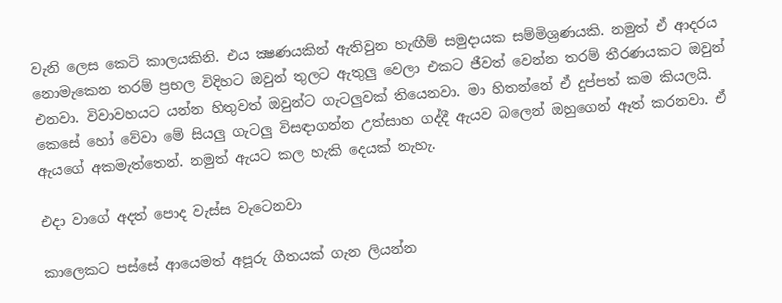වැනි ලෙස කෙටි කාලයකිනි. එය ක්‍ෂණයකින් ඇතිවුන හැඟීම් සමුදායක සම්මිශ්‍රණයකි. නමුත් ඒ ආදරය නොමැකෙන තරම් ප්‍රභල විදිහට ඔවුන් තුලට ඇතුලු වෙලා එකට ජීවත් වෙන්න තරම් තීරණයකට ඔවුන් එනවා. විවාවහයට යන්න හිතුවත් ඔවුන්ට ගැටලුවක් තියෙනවා. මා හිතන්නේ ඒ දුප්පත් කම කියලයි. කෙසේ හෝ වේවා මේ සියලු ගැටලු විසඳාගන්න උත්සාහ ගද්දී ඇයව බලෙන් ඔහුගෙන් ඈත් කරනවා. ඒ ඇයගේ අකමැත්තෙන්. නමුත් ඇයට කල හැකි දෙයක් නැහැ.

එදා වාගේ අදත් පොද වැස්ස වැටෙනවා

කාලෙකට පස්සේ ආයෙමත් අපූරු ගීතයක් ගැන ලියන්න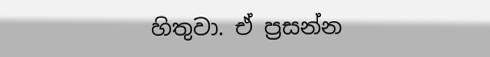හිතුවා. ඒ ප්‍රසන්න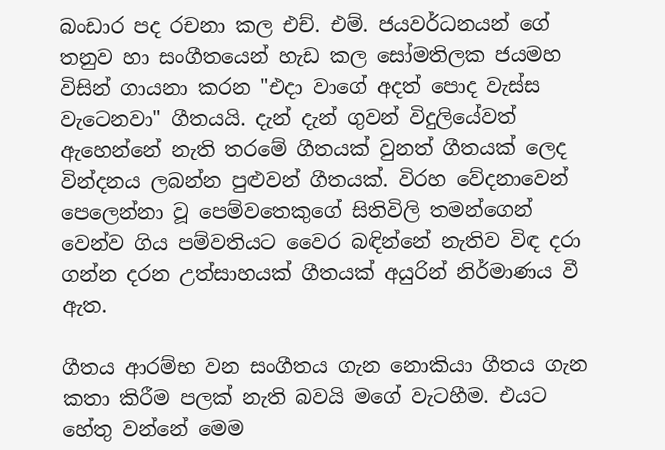බංඩාර පද රචනා කල එච්. එම්. ජයවර්ධනයන් ගේ තනුව හා සංගීතයෙන් හැඩ කල සෝමතිලක ජයමහ විසින් ගායනා කරන "එදා වාගේ අදත් පොද වැස්ස වැටෙනවා" ගීතයයි. දැන් දැන් ගුවන් විදුලියේවත් ඇහෙන්නේ නැති තරමේ ගීතයක් වුනත් ගීතයක් ලෙද වින්දනය ලබන්න පුළුවන් ගීතයක්. විරහ වේදනාවෙන් පෙලෙන්නා වූ පෙම්වතෙකුගේ සිතිවිලි තමන්ගෙන් වෙන්ව ගිය පම්වතියට වෛර බඳින්නේ නැතිව විඳ දරා ගන්න දරන උත්සාහයක් ගීතයක් අයුරින් නිර්මාණය වී ඇත.

ගීතය ආරම්භ වන සංගීතය ගැන නොකියා ගීතය ගැන කතා කිරීම පලක් නැති බවයි මගේ වැටහීම. එයට හේතු වන්නේ මෙම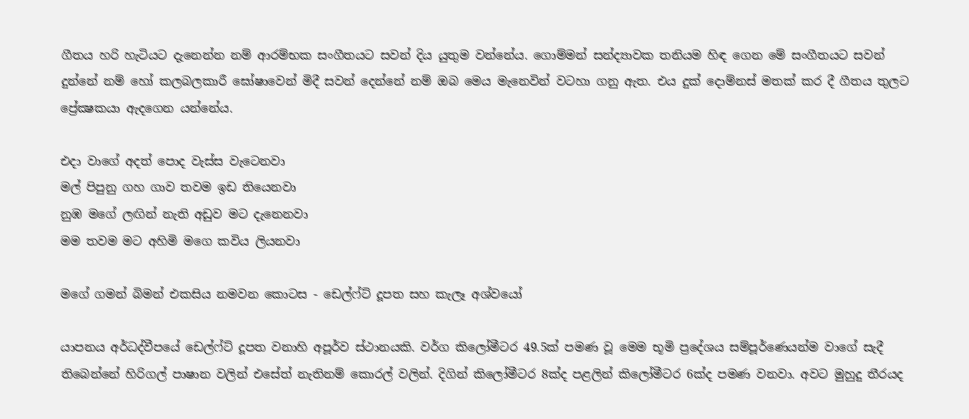ගීතය හරි හැටියට දැනෙන්න නම් ආරම්භක සංගීතයට සවන් දිය යුතුම වන්නේය. ගොම්මන් සන්ද්‍යාවක තනියම හිඳ ගෙන මේ සංගීතයට සවන් දුන්නේ නම් හෝ කලබලකාරී ඝෝෂාවෙන් මිදී සවන් දෙන්නේ නම් ඔබ මෙය මැනෙවින් වටහා ගනු ඇත. එය දුක් දොම්නස් මතක් කර දී ගීතය තුලට ප්‍රේක්‍ෂකයා ඇදගෙන යන්නේය.

එදා වාගේ අදත් පොද වැස්ස වැටෙනවා
මල් පිපුනු ගහ ගාව තවම ඉඩ තියෙනවා
නුඹ මගේ ලඟින් නැති අඩුව මට දැනෙනවා
මම තවම මට අහිමි මගෙ කවිය ලියනවා

මගේ ගමන් බිමන් එකසිය නමවන කොටස - ඩෙල්ෆ්ට් දූපත සහ කැලෑ අශ්වයෝ

යාපනය අර්ධද්වීපයේ ඩෙල්ෆ්ට් දූපත වනාහි අපූර්ව ස්ථානයකි. වර්ග කිලෝමීටර 49.5ක් පමණ වූ මෙම භූමි ‍ප්‍රදේශය සම්පූර්ණෙයන්ම වාගේ සැදී තිබෙන්නේ හිරිගල් පාෂාන වලින් එසේත් නැතිනම් කොරල් වලින්. දිගින් කිලෝමීටර 8ක්ද පළලින් කිලෝමීටර 6ක්ද පමණ වනවා. අවට මුහුදු තීරයද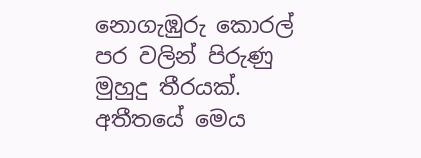නොගැඹුරු කොරල් පර වලින් පිරුණු මුහුදු තීරයක්. අතීතයේ මෙය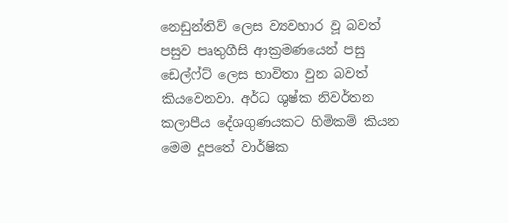නෙඩුන්තිව් ලෙස ව්‍යවහාර වූ බවත් පසුව පෘතුගීසි ආක්‍රමණයෙන් පසු ඩෙල්ෆ්ට් ලෙස භාවිතා වුන බවත් කියවෙනවා. අර්ධ ශුෂ්ක නිවර්තන කලාපීය දේශගුණයකට හිමිකම් කියන මෙම දූපතේ වාර්ෂික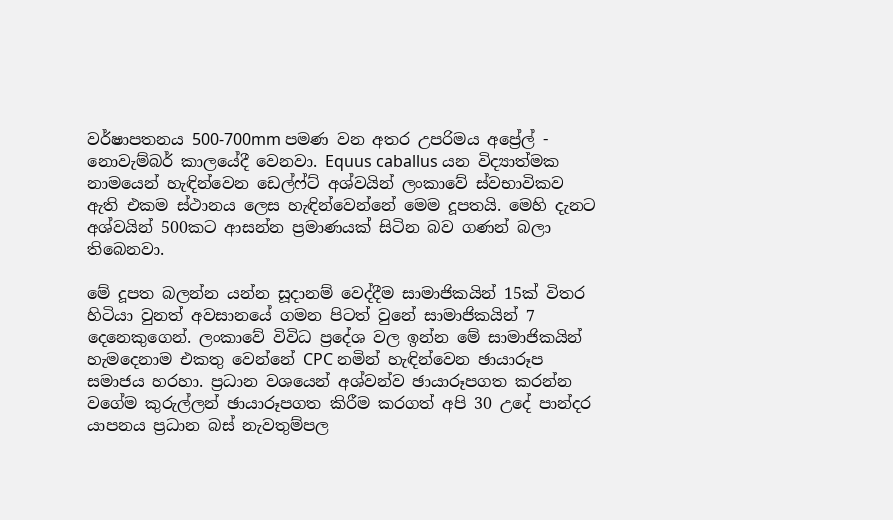වර්ෂාපතනය 500-700mm පමණ වන අතර උපරිමය අප්‍රේල් - නොවැම්බර් කාලයේදී වෙනවා. Equus caballus යන විද්‍යාත්මක නාමයෙන් හැඳින්වෙන ඩෙල්ෆ්ට් අශ්වයින් ලංකාවේ ස්වභාවිකව ඇති එකම ස්ථානය ලෙස හැඳින්වෙන්නේ මෙම දූපතයි. මෙහි දැනට අශ්වයින් 500කට ආසන්න ප්‍රමාණයක් සිටින බව ගණන් බලා තිබෙනවා.

මේ දූපත බලන්න යන්න සූදානම් වෙද්දීම සාමාජිකයින් 15ක් විතර හිටියා වුනත් අවසානයේ ගමන පිටත් වුනේ සාමාජිකයින් 7 දෙනෙකුගෙන්. ලංකාවේ විවිධ ප්‍රදේශ වල ඉන්න මේ සාමාජිකයින් හැමදෙනාම එකතු වෙන්නේ CPC නමින් හැඳින්වෙන ඡායාරූප සමාජය හරහා. ප්‍රධාන වශයෙන් අශ්වන්ව ඡායාරූපගත කරන්න වගේම කුරුල්ලන් ඡායාරූපගත කිරීම කරගත් අපි 30 උදේ පාන්දර යාපනය ප්‍රධාන බස් නැවතුම්පල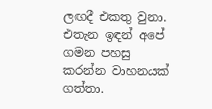ලඟදී එකතු වුනා. එතැන ඉඳන් අපේ ගමන පහසු කරන්න වාහනයක් ගත්තා.